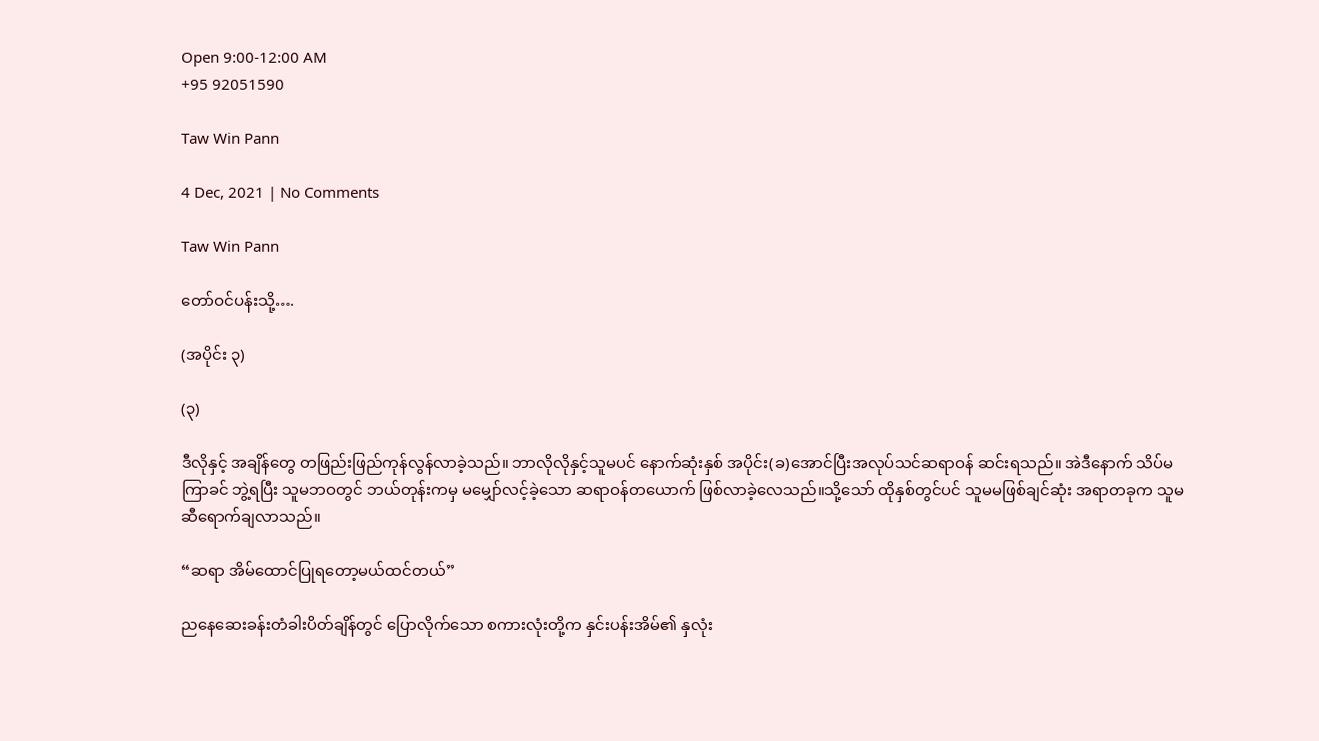Open 9:00-12:00 AM
+95 92051590

Taw Win Pann

4 Dec, 2021 | No Comments

Taw Win Pann

တော်ဝင်ပန်းသို့….

(အပိုင်း ၃)

(၃)

ဒီလိုနှင့် အချိန်တွေ တဖြည်းဖြည်ကုန်လွန်လာခဲ့သည်။ ဘာလိုလိုနှင့်သူမပင် နောက်ဆုံးနှစ် အပိုင်း(ခ)အောင်ပြီးအလုပ်သင်ဆရာဝန် ဆင်းရသည်။ အဲဒီနောက် သိပ်မကြာခင် ဘွဲ့ရပြီး သူမဘဝတွင် ဘယ်တုန်းကမှ မမျှော်လင့်ခဲ့သော ဆရာဝန်တယောက် ဖြစ်လာခဲ့လေသည်။သို့သော် ထိုနှစ်တွင်ပင် သူမမဖြစ်ချင်ဆုံး အရာတခုက သူမဆီရောက်ချလာသည်။

“ဆရာ အိမ်ထောင်ပြုရတော့မယ်ထင်တယ်”

ညနေဆေးခန်းတံခါးပိတ်ချိန်တွင် ပြောလိုက်သော စကားလုံးတို့က နှင်းပန်းအိမ်၏ နှလုံး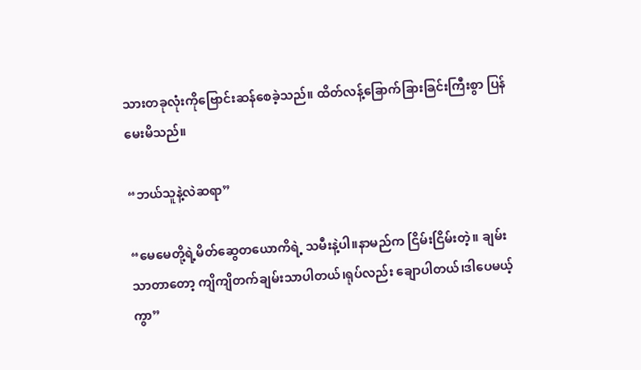သားတခုလုံးကိုဗြောင်းဆန်စေခဲ့သည်။ ထိတ်လန့်ခြောက်ခြားခြင်းကြီးစွာ ပြန်မေးမိသည်။

“ဘယ်သူနဲ့လဲဆရာ”

“မေမေတို့ရဲ့မိတ်ဆွေတယောကိရဲ့ သမီးနဲ့ပါ။နာမည်က ငြိမ်းငြိမ်းတဲ့။ ချမ်းသာတာတော့ ကျိကျိတက်ချမ်းသာပါတယ်၊ရုပ်လည်း ချောပါတယ်၊ဒါပေမယ့်ကွာ”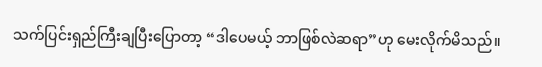သက်ပြင်းရှည်ကြီးချပြီးပြောတာ့ “ဒါပေမယ့် ဘာဖြစ်လဲဆရာ”ဟု မေးလိုက်မိသည်။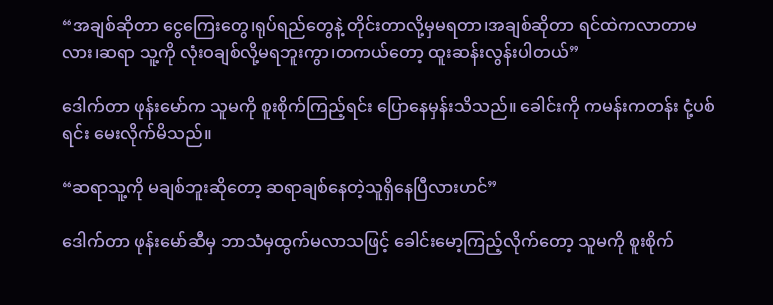“အချစ်ဆိုတာ ငွေကြေးတွေ၊ရုပ်ရည်တွေနဲ့ တိုင်းတာလို့မှမရတာ၊အချစ်ဆိုတာ ရင်ထဲကလာတာမလား၊ဆရာ သူ့ကို လုံးဝချစ်လို့မရဘူးကွာ၊တကယ်တော့ ထူးဆန်းလွန်းပါတယ်”

ဒေါက်တာ ဖုန်းမော်က သူမကို စူးစိုက်ကြည့်ရင်း ပြောနေမှန်းသိသည်။ ခေါင်းကို ကမန်းကတန်း ငုံ့ပစ်ရင်း မေးလိုက်မိသည်။

“ဆရာသူ့ကို မချစ်ဘူးဆိုတော့ ဆရာချစ်နေတဲ့သူရှိနေပြီလားဟင်”

ဒေါက်တာ ဖုန်းမော်ဆီမှ ဘာသံမှထွက်မလာသဖြင့် ခေါင်းမော့ကြည့်လိုက်တော့ သူမကို စူးစိုက်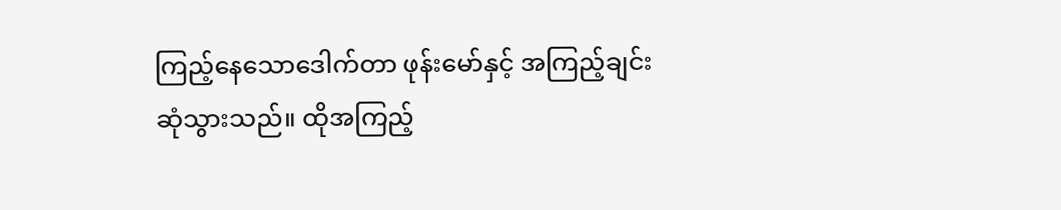ကြည့်နေသောဒေါက်တာ ဖုန်းမော်နှင့် အကြည့်ချင်းဆုံသွားသည်။ ထိုအကြည့်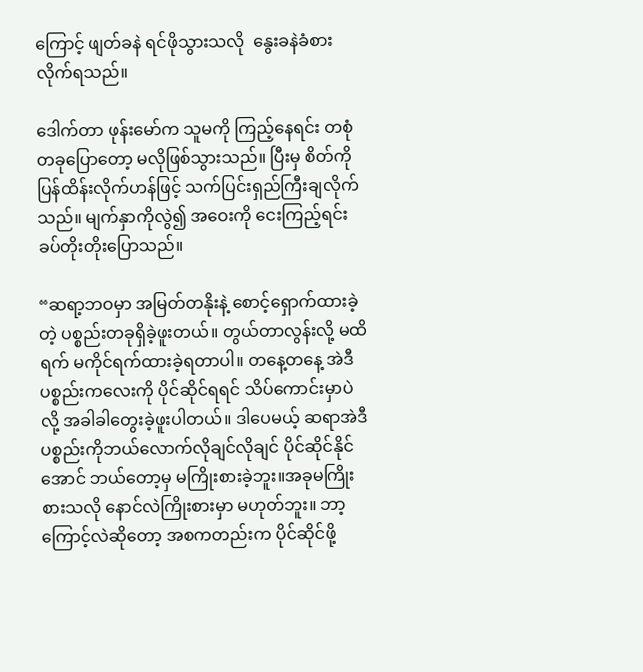ကြောင့် ဖျတ်ခနဲ ရင်ဖိုသွားသလို  နွေးခနဲခံစားလိုက်ရသည်။

ဒေါက်တာ ဖုန်းမော်က သူမကို ကြည့်နေရင်း တစုံတခုပြောတော့ မလိုဖြစ်သွားသည်။ ပြီးမှ စိတ်ကိုပြန်ထိန်းလိုက်ဟန်ဖြင့် သက်ပြင်းရှည်ကြီးချလိုက်သည်။ မျက်နှာကိုလွဲ၍ အဝေးကို ငေးကြည့်ရင်း ခပ်တိုးတိုးပြောသည်။

“ဆရာ့ဘဝမှာ အမြတ်တနိုးနဲ့ စောင့်ရှောက်ထားခဲ့တဲ့ ပစ္စည်းတခုရှိခဲ့ဖူးတယ်။ တွယ်တာလွန်းလို့ မထိရက် မကိုင်ရက်ထားခဲ့ရတာပါ။ တနေ့တနေ့ အဲဒီပစ္စည်းကလေးကို ပိုင်ဆိုင်ရရင် သိပ်ကောင်းမှာပဲလို့ အခါခါတွေးခဲ့ဖူးပါတယ်။ ဒါပေမယ့် ဆရာအဲဒီပစ္စည်းကိုဘယ်လောက်လိုချင်လိုချင် ပိုင်ဆိုင်နိုင်အောင် ဘယ်တော့မှ မကြိုးစားခဲ့ဘူး။အခုမကြိုးစားသလို နောင်လဲကြိုးစားမှာ မဟုတ်ဘူး။ ဘာ့ကြောင့်လဲဆိုတော့ အစကတည်းက ပိုင်ဆိုင်ဖို့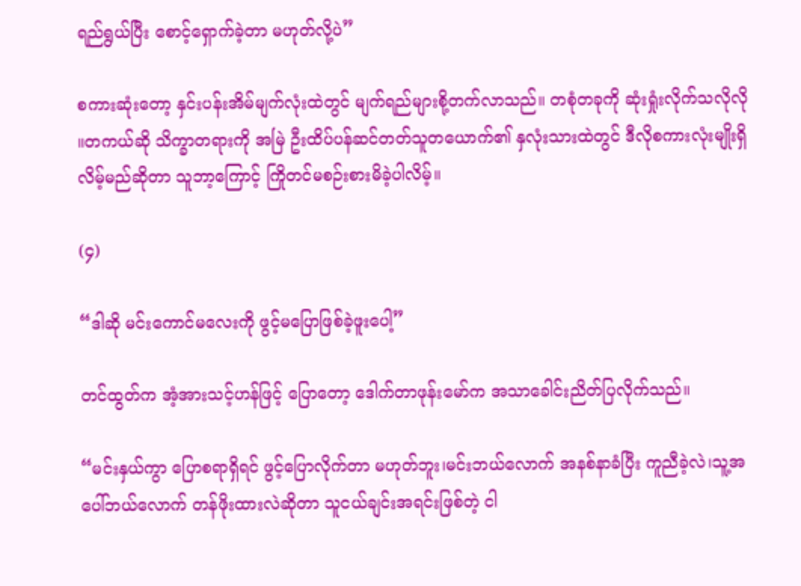ရည်ရွယ်ပြီး စောင့်ရှောက်ခဲ့တာ မဟုတ်လို့ပဲ”

စကားဆုံးတော့ နှင်းပန်းအိမ်မျက်လုံးထဲတွင် မျက်ရည်များစို့တက်လာသည်။ တစုံတခုကို ဆုံးရှုံးလိုက်သလိုလို ။တကယ်ဆို သိက္ခာတရားကို အမြဲ ဦးထိပ်ပန်ဆင်တတ်သူတယောက်၏ နှလုံးသားထဲတွင် ဒီလိုစကားလုံးမျိုးရှိလိမ့်မည်ဆိုတာ သူဘာ့ကြောင့် ကြိုတင်မစဉ်းစားမိခဲ့ပါလိမ့်။

(၄)

“ဒါဆို မင်းကောင်မလေးကို ဖွင့်မပြောဖြစ်ခဲ့ဖူးပေါ့”

တင်ထွတ်က အံ့အားသင့်ဟန်ဖြင့် ပြောတော့ ဒေါက်တာဖုန်းမော်က အသာခေါင်းညိတ်ပြလိုက်သည်။

“မင်းနှယ်ကွာ ပြောစရာရှိရင် ဖွင့်ပြောလိုက်တာ မဟုတ်ဘူး၊မင်းဘယ်လောက် အနစ်နာခံပြီး ကူညီခဲ့လဲ၊သူ့အပေါ်ဘယ်လောက် တန်ဖိုးထားလဲဆိုတာ သူငယ်ချင်းအရင်းဖြစ်တဲ့ ငါ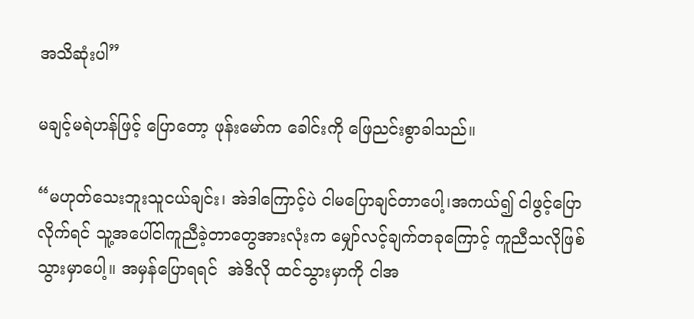အသိဆုံးပါ”

မချင့်မရဲဟန်ဖြင့် ပြောတော့ ဖုန်းမော်က ခေါင်းကို ဖြေညင်းစွာခါသည်။

“မဟုတ်သေးဘူးသူငယ်ချင်း၊ အဲဒါကြောင့်ပဲ ငါမပြောချင်တာပေါ့၊အကယ်၍ ငါဖွင့်ပြောလိုက်ရင် သူ့အပေါ်ငါကူညီခဲ့တာတွေအားလုံးက မျှော်လင့်ချက်တခုကြောင့် ကူညီသလိုဖြစ်သွားမှာပေါ့။ အမှန်ပြောရရင်  အဲဒိလို ထင်သွားမှာကို ငါအ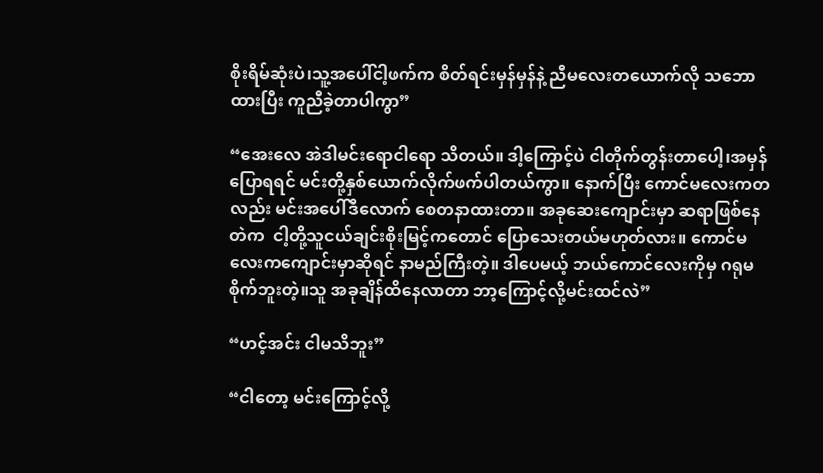စိုးရိမ်ဆုံးပဲ၊သူ့အပေါ်ငါ့ဖက်က စိတ်ရင်းမှန်မှန်နဲ့ ညီမလေးတယောက်လို သဘောထားပြီး ကူညီခဲ့တာပါကွာ”

“အေးလေ အဲဒါမင်းရောငါရော သိတယ်။ ဒါ့ကြောင့်ပဲ ငါတိုက်တွန်းတာပေါ့၊အမှန်ပြောရရင် မင်းတို့နှစ်ယောက်လိုက်ဖက်ပါတယ်ကွာ။ နောက်ပြီး ကောင်မလေးကတလည်း မင်းအပေါ်ဒီလောက် စေတနာထားတာ။ အခုဆေးကျောင်းမှာ ဆရာဖြစ်နေတဲက  ငါ့တို့သူငယ်ချင်းစိုးမြင့်ကတောင် ပြောသေးတယ်မဟုတ်လား။ ကောင်မလေးကကျောင်းမှာဆိုရင် နာမည်ကြီးတဲ့။ ဒါပေမယ့် ဘယ်ကောင်လေးကိုမှ ဂရုမစိုက်ဘူးတဲ့။သူ အခုချိန်ထိနေလာတာ ဘာ့ကြောင့်လို့မင်းထင်လဲ”

“ဟင့်အင်း ငါမသိဘူး”

“ငါတော့ မင်းကြောင့်လို့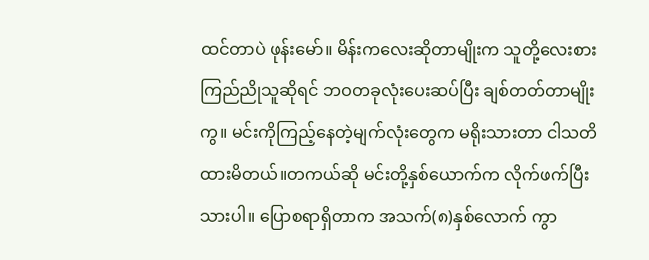ထင်တာပဲ ဖုန်းမော်။ မိန်းကလေးဆိုတာမျိုးက သူတို့လေးစားကြည်ညိုသူဆိုရင် ဘဝတခုလုံးပေးဆပ်ပြီး ချစ်တတ်တာမျိုးကွ။ မင်းကိုကြည့်နေတဲ့မျက်လုံးတွေက မရိုးသားတာ ငါသတိထားမိတယ်။တကယ်ဆို မင်းတို့နှစ်ယောက်က လိုက်ဖက်ပြီးသားပါ။ ပြောစရာရှိတာက အသက်(၈)နှစ်လောက် ကွာ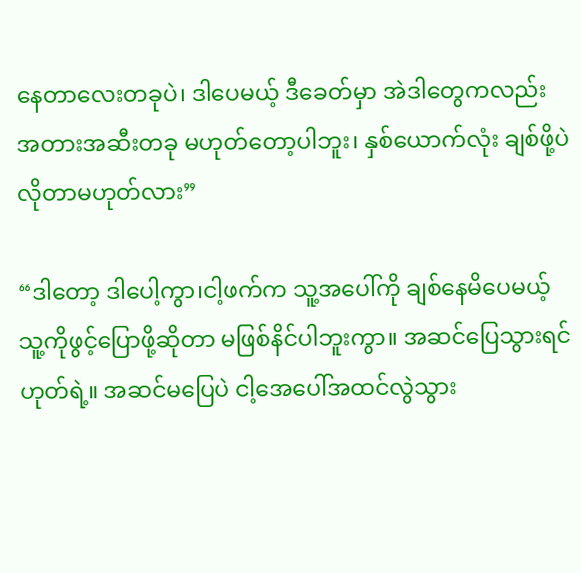နေတာလေးတခုပဲ၊ ဒါပေမယ့် ဒီခေတ်မှာ အဲဒါတွေကလည်း အတားအဆီးတခု မဟုတ်တော့ပါဘူး၊ နှစ်ယောက်လုံး ချစ်ဖို့ပဲ လိုတာမဟုတ်လား”

“ဒါတော့ ဒါပေါ့ကွာ၊ငါ့ဖက်က သူ့အပေါ်ကို ချစ်နေမိပေမယ့် သူ့ကိုဖွင့်ပြောဖို့ဆိုတာ မဖြစ်နိင်ပါဘူးကွာ။ အဆင်ပြေသွားရင် ဟုတ်ရဲ့။ အဆင်မပြေပဲ ငါ့အေပေါ်အထင်လွဲသွား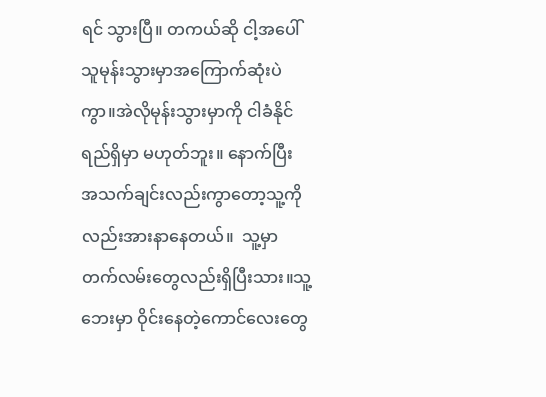ရင် သွားပြီ။ တကယ်ဆို ငါ့အပေါ်သူမုန်းသွားမှာအကြောက်ဆုံးပဲကွာ။အဲလိုမုန်းသွားမှာကို ငါခံနိုင်ရည်ရှိမှာ မဟုတ်ဘူး။ နောက်ပြီး အသက်ချင်းလည်းကွာတော့သူ့ကိုလည်းအားနာနေတယ်။  သူ့မှာတက်လမ်းတွေလည်းရှိပြီးသား။သူ့ဘေးမှာ ဝိုင်းနေတဲ့ကောင်လေးတွေ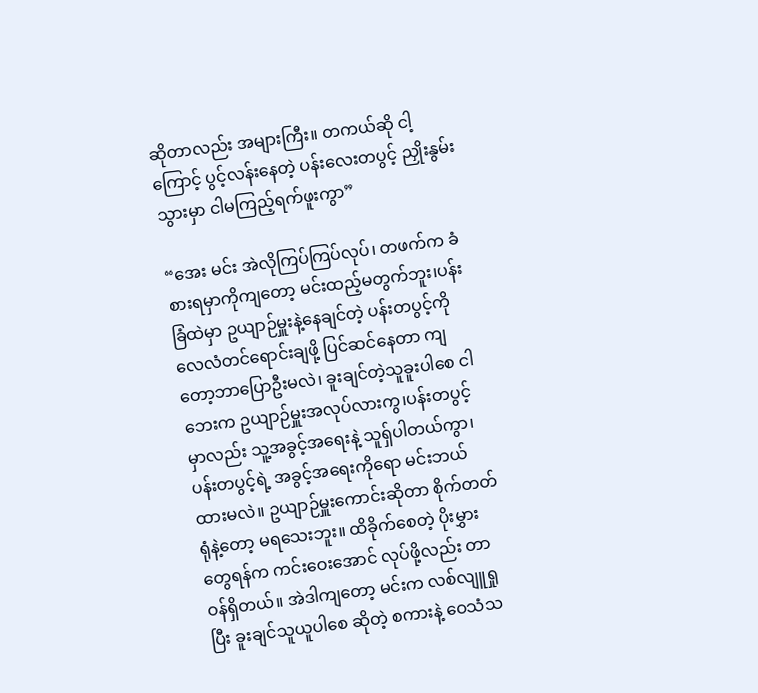ဆိုတာလည်း အများကြီး။ တကယ်ဆို ငါ့ကြောင့် ပွင့်လန်းနေတဲ့ ပန်းလေးတပွင့် ညှိုးနွမ်းသွားမှာ ငါမကြည့်ရက်ဖူးကွာ”

“အေး မင်း အဲလိုကြပ်ကြပ်လုပ်၊ တဖက်က ခံစားရမှာကိုကျတော့ မင်းထည့်မတွက်ဘူး၊ပန်းခြံထဲမှာ ဥယျာဉ်မှူးနဲ့နေချင်တဲ့ ပန်းတပွင့်ကို လေလံတင်ရောင်းချဖို့ ပြင်ဆင်နေတာ ကျတော့ဘာပြောဦးမလဲ၊ ခူးချင်တဲ့သူခူးပါစေ ငါဘေးက ဥယျာဉ်မှူးအလုပ်လားကွ၊ပန်းတပွင့်မှာလည်း သူ့အခွင့်အရေးနဲ့ သူရ်ှပါတယ်ကွာ၊ ပန်းတပွင့်ရဲ့ အခွင့်အရေးကိုရော မင်းဘယ်ထားမလဲ။ ဥယျာဉ်မှူးကောင်းဆိုတာ စိုက်တတ်ရုံနဲ့တော့ မရသေးဘူး။ ထိခိုက်စေတဲ့ ပိုးမွှားတွေရန်က ကင်းဝေးအောင် လုပ်ဖို့လည်း တာဝန်ရှိတယ်။ အဲဒါကျတော့ မင်းက လစ်လျူရှုပြီး ခူးချင်သူယူပါစေ ဆိုတဲ့ စကားနဲ့ ဝေသံသ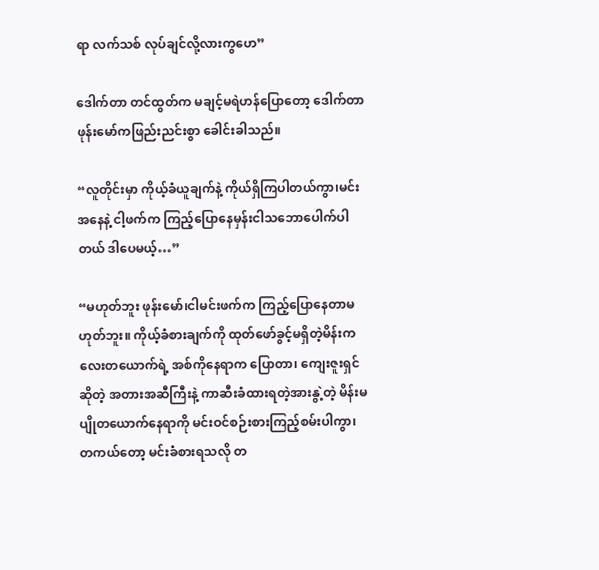ရာ လက်သစ် လုပ်ချင်လို့လားကွဟေ”

ဒေါက်တာ တင်ထွတ်က မချင့်မရဲဟန်ပြောတော့ ဒေါက်တာ ဖုန်းမော်ကဖြည်းညင်းစွာ ခေါင်းခါသည်။

“လူတိုင်းမှာ ကိုယ့်ခံယူချက်နဲ့ ကိုယ်ရှိကြပါတယ်ကွာ၊မင်းအနေနဲ့ ငါ့ဖက်က ကြည့်ပြောနေမှန်းငါသဘောပေါက်ပါတယ် ဒါပေမယ့်…”

“မဟုတ်ဘူး ဖုန်းမော်၊ငါမင်းဖက်က ကြည့်ပြောနေတာမဟုတ်ဘူး။ ကိုယ့်ခံစားချက်ကို ထုတ်ဖော်ခွင့်မရှိတဲ့မိန်းကလေးတယောက်ရဲ့ အစ်ကိုနေရာက ပြောတာ၊ ကျေးဇူးရှင်ဆိုတဲ့ အတားအဆီကြီးနဲ့ ကာဆီးခံထားရတဲ့အားနွဲ့တဲ့ မိန်းမပျိုတယောက်နေရာကို မင်းဝင်စဉ်းစားကြည့်စမ်းပါကွာ၊ တကယ်တော့ မင်းခံစားရသလို တ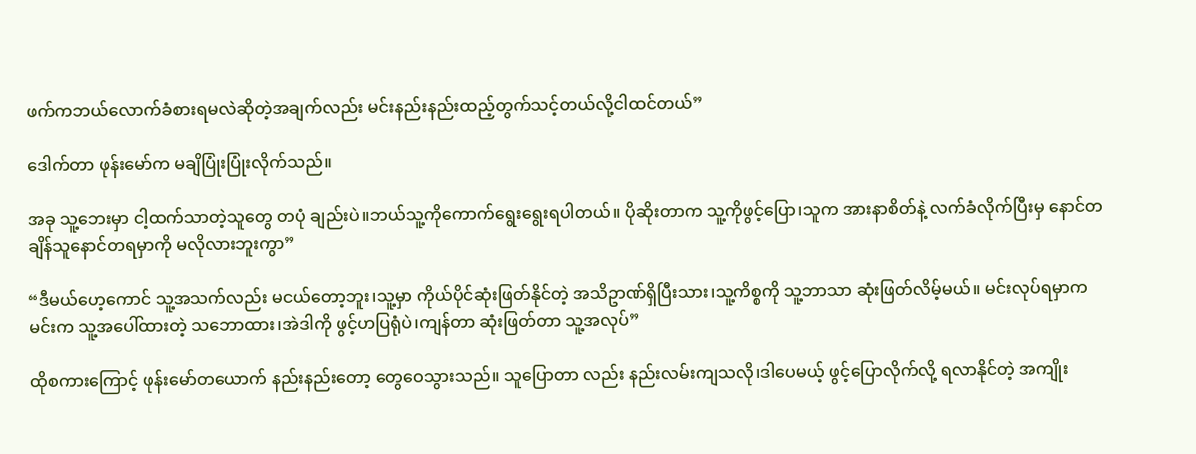ဖက်ကဘယ်လောက်ခံစားရမလဲဆိုတဲ့အချက်လည်း မင်းနည်းနည်းထည့်တွက်သင့်တယ်လို့ငါထင်တယ်”

ဒေါက်တာ ဖုန်းမော်က မချိပြုံးပြုံးလိုက်သည်။

အခု သူ့ဘေးမှာ ငါ့ထက်သာတဲ့သူတွေ တပုံ ချည်းပဲ။ဘယ်သူ့ကိုကောက်ရွေးရွေးရပါတယ်။ ပိုဆိုးတာက သူ့ကိုဖွင့်ပြော၊သူက အားနာစိတ်နဲ့ လက်ခံလိုက်ပြီးမှ နောင်တချိန်သူနောင်တရမှာကို မလိုလားဘူးကွာ”

“ဒီမယ်ဟေ့ကောင် သူ့အသက်လည်း မငယ်တော့ဘူး၊သူ့မှာ ကိုယ်ပိုင်ဆုံးဖြတ်နိုင်တဲ့ အသိဥာဏ်ရှိပြီးသား၊သူ့ကိစ္စကို သူ့ဘာသာ ဆုံးဖြတ်လိမ့်မယ်။ မင်းလုပ်ရမှာက မင်းက သူ့အပေါ်ထားတဲ့ သဘောထား၊အဲဒါကို ဖွင့်ဟပြရုံပဲ၊ကျန်တာ ဆုံးဖြတ်တာ သူ့အလုပ်”

ထိုစကားကြောင့် ဖုန်းမော်တယောက် နည်းနည်းတော့ တွေဝေသွားသည်။ သူပြောတာ လည်း နည်းလမ်းကျသလို၊ဒါပေမယ့် ဖွင့်ပြောလိုက်လို့ ရလာနိုင်တဲ့ အကျိုး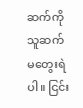ဆက်ကို သူဆက်မတွေးရဲပါ။ ငြင်း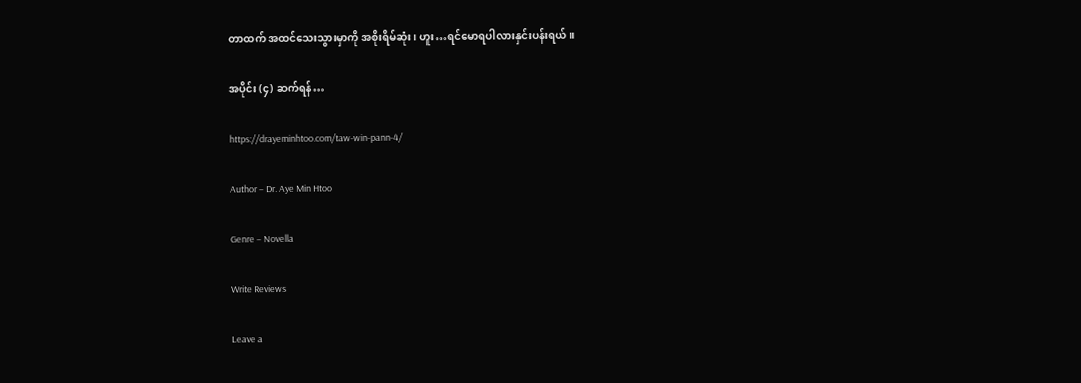တာထက် အထင်သေးသွားမှာကို အစိုးရိမ်ဆုံး၊ ဟူး…ရင်မောရပါလားနှင်းပန်းရယ်။

အပိုင်း (၄) ဆက်ရန်…

https://drayeminhtoo.com/taw-win-pann-4/

Author – Dr. Aye Min Htoo

Genre – Novella

Write Reviews

Leave a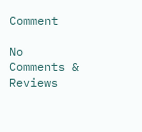Comment

No Comments & Reviews